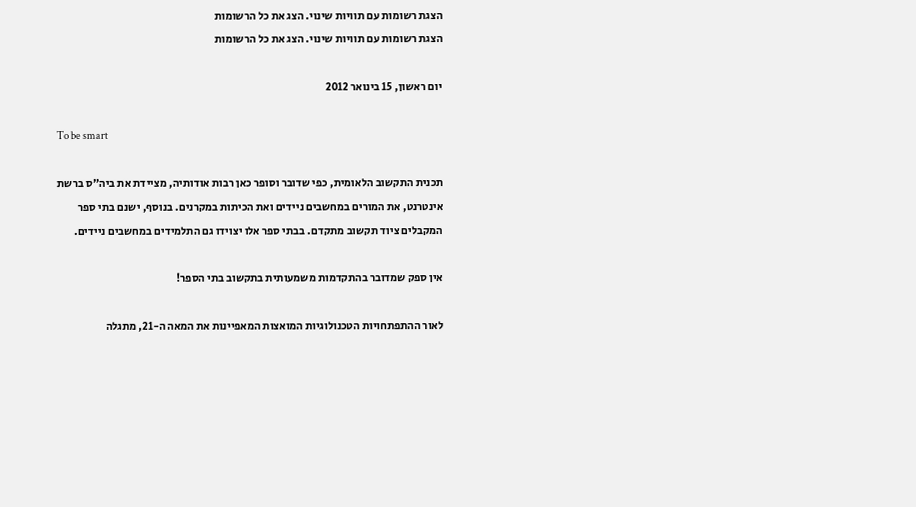הצגת רשומות עם תוויות שינוי. הצג את כל הרשומות
הצגת רשומות עם תוויות שינוי. הצג את כל הרשומות

יום ראשון, 15 בינואר 2012

To be smart

תכנית התקשוב הלאומית, כפי שדובר וסופר כאן רבות אודותיה, מציידת את ביה"ס ברשת אינטרנט, את המורים במחשבים ניידים ואת הכיתות במקרנים. בנוסף, ישנם בתי ספר המקבלים ציוד תקשוב מתקדם. בבתי ספר אלו יצוידו גם התלמידים במחשבים ניידים.

אין ספק שמדובר בהתקדמות משמעותית בתקשוב בתי הספר!

לאור ההתפתחויות הטכנולוגיות המואצות המאפיינות את המאה ה-21, מתגלה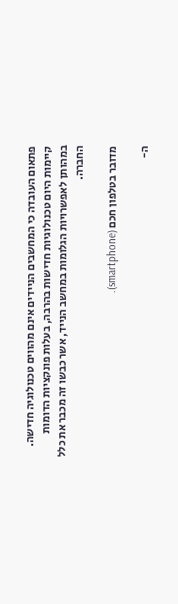פתאום העובדה כי המחשבים הניידים אינם מהווים טכנולוגיה חדישה. קיימות היום טכנולוגיות חדישות בהרבה, בעלות פונקציות הדומות במהותן לאפשרויות הגלומות במחשב הנייד, אשר כבשו זה מכבר את כלל החברה.

מדובר בטלפון חכם (smartphone).

ה-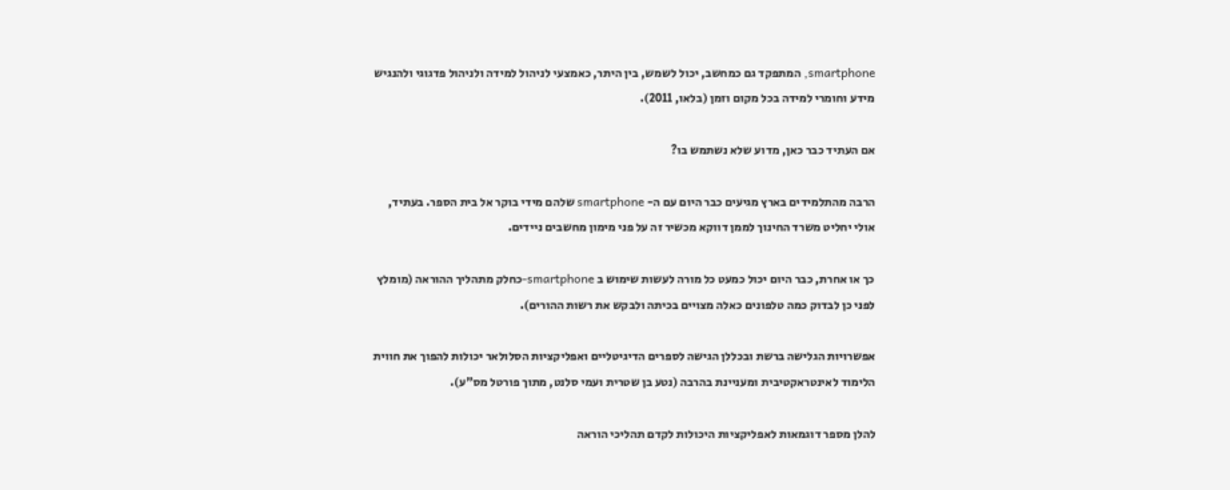smartphone, המתפקד גם כמחשב, יכול לשמש, בין היתר, כאמצעי לניהול למידה ולניהול פדגוגי ולהנגיש מידע וחומרי למידה בכל מקום וזמן (בלאו, 2011).

אם העתיד כבר כאן, מדוע שלא נשתמש בו?

הרבה מהתלמידים בארץ מגיעים כבר היום עם ה- smartphone שלהם מידי בוקר אל בית הספר. בעתיד, אולי יחליט משרד החינוך לממן דווקא מכשיר זה על פני מימון מחשבים ניידים.

כך או אחרת, כבר היום יכול כמעט כל מורה לעשות שימוש ב smartphone-כחלק מתהליך ההוראה (מומלץ לפני כן לבדוק כמה טלפונים כאלה מצויים בכיתה ולבקש את רשות ההורים).

אפשרויות הגלישה ברשת ובכללן הגישה לספרים הדיגיטליים ואפליקציות הסלולאר יכולות להפוך את חווית הלימוד לאינטראקטיבית ומעניינת בהרבה (נטע בן שטרית ועמי סלנט, מתוך פורטל מס"ע).

להלן מספר דוגמאות לאפליקציות היכולות לקדם תהליכי הוראה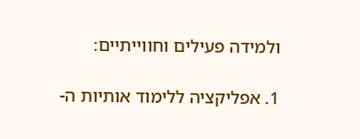ולמידה פעילים וחווייתיים:

1. אפליקציה ללימוד אותיות ה-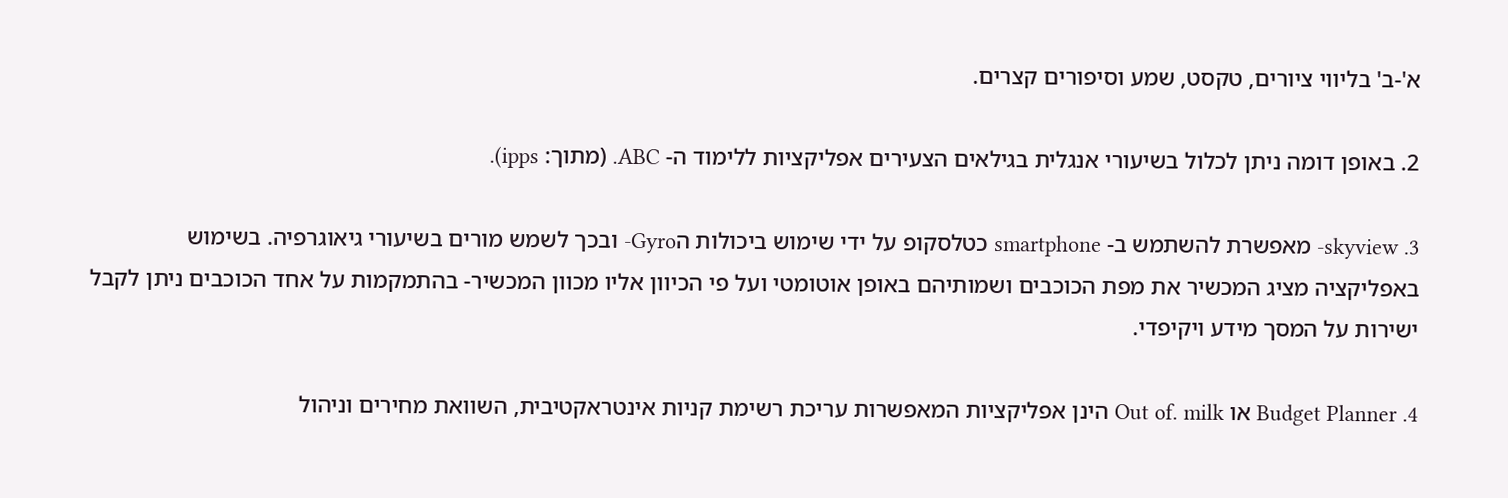א'-ב' בליווי ציורים, טקסט, שמע וסיפורים קצרים.

2. באופן דומה ניתן לכלול בשיעורי אנגלית בגילאים הצעירים אפליקציות ללימוד ה- ABC. (מתוך: ipps).

3. skyview- מאפשרת להשתמש ב- smartphone כטלסקופ על ידי שימוש ביכולות הGyro- ובכך לשמש מורים בשיעורי גיאוגרפיה. בשימוש באפליקציה מציג המכשיר את מפת הכוכבים ושמותיהם באופן אוטומטי ועל פי הכיוון אליו מכוון המכשיר- בהתמקמות על אחד הכוכבים ניתן לקבל ישירות על המסך מידע ויקיפדי.

4. Budget Planner או Out of. milk הינן אפליקציות המאפשרות עריכת רשימת קניות אינטראקטיבית, השוואת מחירים וניהול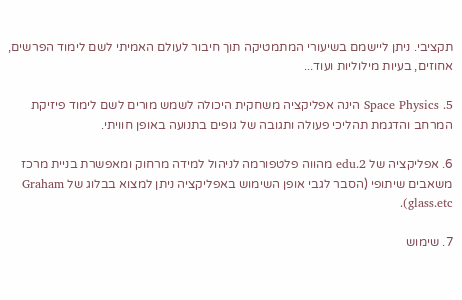תקציבי. ניתן ליישמם בשיעורי המתמטיקה תוך חיבור לעולם האמיתי לשם לימוד הפרשים, אחוזים, בעיות מילוליות ועוד...

5. Space Physics הינה אפליקציה משחקית היכולה לשמש מורים לשם לימוד פיזיקת המרחב והדגמת תהליכי פעולה ותגובה של גופים בתנועה באופן חוויתי.

6. אפליקציה של edu.2 מהווה פלטפורמה לניהול למידה מרחוק ומאפשרת בניית מרכז משאבים שיתופי (הסבר לגבי אופן השימוש באפליקציה ניתן למצוא בבלוג של Graham glass.etc).

7. שימוש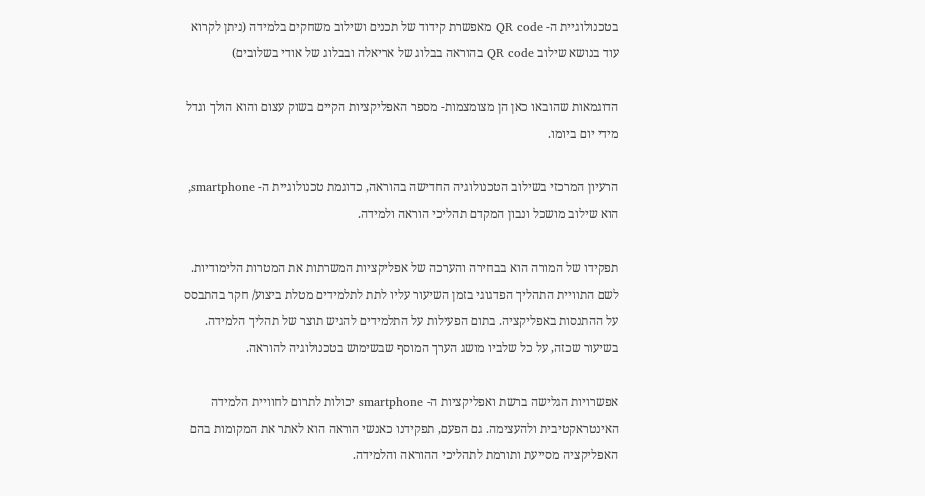בטכנולוגיית ה- QR code מאפשרת קידוד של תכנים ושילוב משחקים בלמידה (ניתן לקרוא עוד בנושא שילוב QR code בהוראה בבלוג של אריאלה ובבלוג של אודי בשלובים)

הדוגמאות שהובאו כאן הן מצומצמות- מספר האפליקציות הקיים בשוק עצום והוא הולך וגדל מידי יום ביומו.

הרעיון המרכזי בשילוב הטכנולוגיה החדישה בהוראה, כדוגמת טכנולוגיית ה- smartphone, הוא שילוב מושכל ונבון המקדם תהליכי הוראה ולמידה.

תפקידו של המורה הוא בבחירה והערכה של אפליקציות המשרתות את המטרות הלימודיות. לשם התוויית התהליך הפדגוגי בזמן השיעור עליו לתת לתלמידים מטלת ביצוע/ חקר בהתבסס על ההתנסות באפליקציה. בתום הפעילות על התלמידים להגיש תוצר של תהליך הלמידה. בשיעור שכזה, על כל שלביו מושג הערך המוסף שבשימוש בטכנולוגיה להוראה.

אפשרויות הגלישה ברשת ואפליקציות ה- smartphone יכולות לתרום לחוויית הלמידה האינטראקטיבית ולהעצימה. גם הפעם, תפקידנו כאנשי הוראה הוא לאתר את המקומות בהם האפליקציה מסייעת ותורמת לתהליכי ההוראה והלמידה.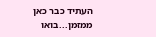העתיד כבר כאן ממזמן...בואו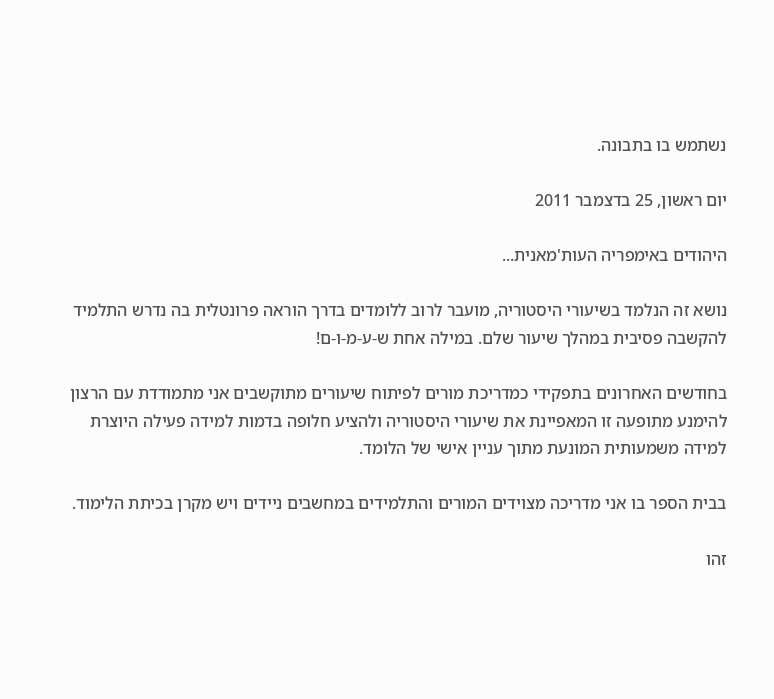נשתמש בו בתבונה.

יום ראשון, 25 בדצמבר 2011

היהודים באימפריה העות'מאנית...

נושא זה הנלמד בשיעורי היסטוריה, מועבר לרוב ללומדים בדרך הוראה פרונטלית בה נדרש התלמיד להקשבה פסיבית במהלך שיעור שלם. במילה אחת ש-ע-מ-ו-ם!

בחודשים האחרונים בתפקידי כמדריכת מורים לפיתוח שיעורים מתוקשבים אני מתמודדת עם הרצון להימנע מתופעה זו המאפיינת את שיעורי היסטוריה ולהציע חלופה בדמות למידה פעילה היוצרת למידה משמעותית המונעת מתוך עניין אישי של הלומד.

בבית הספר בו אני מדריכה מצוידים המורים והתלמידים במחשבים ניידים ויש מקרן בכיתת הלימוד.

זהו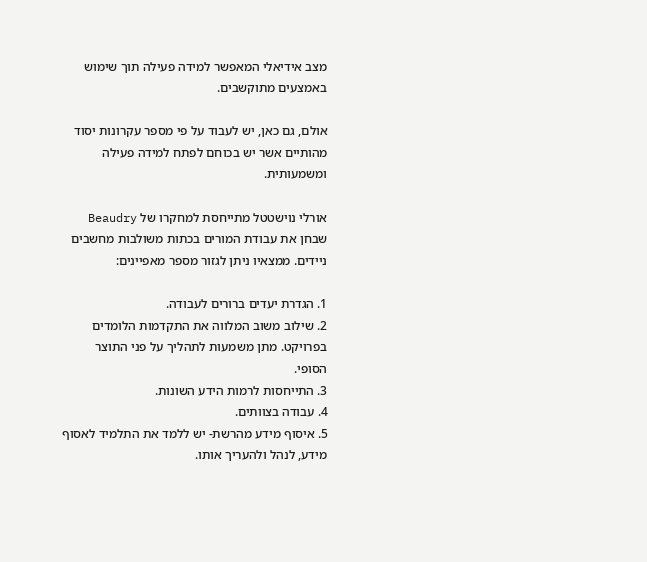מצב אידיאלי המאפשר למידה פעילה תוך שימוש באמצעים מתוקשבים.

אולם, גם כאן, יש לעבוד על פי מספר עקרונות יסוד מהותיים אשר יש בכוחם לפתח למידה פעילה ומשמעותית.

אורלי נוישטטל מתייחסת למחקרו של Beaudry שבחן את עבודת המורים בכתות משולבות מחשבים ניידים. ממצאיו ניתן לגזור מספר מאפיינים:

1. הגדרת יעדים ברורים לעבודה.
2. שילוב משוב המלווה את התקדמות הלומדים בפרויקט. מתן משמעות לתהליך על פני התוצר הסופי.
3. התייחסות לרמות הידע השונות.
4. עבודה בצוותים.
5. איסוף מידע מהרשת- יש ללמד את התלמיד לאסוף מידע, לנהל ולהעריך אותו.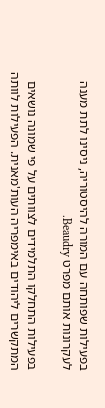בפעילות שפותחה עם המורה להיסטוריה, ניסינו לתת מענה לעקרונות אותם מפרט Beaudry.

בפעילות התחלקו התלמידים לצוותים על פי שמונה נושאים המתקשרים ליהודים באימפריה העות'מאנית. הפעילות לוותה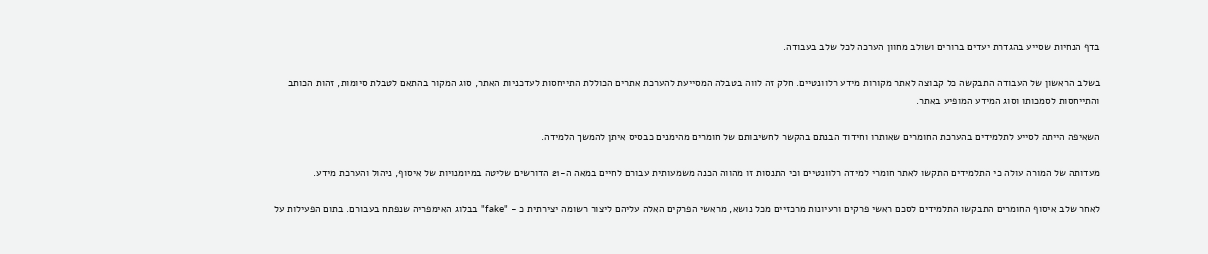בדף הנחיות שסייע בהגדרת יעדים ברורים ושולב מחוון הערכה לכל שלב בעבודה.

בשלב הראשון של העבודה התבקשה כל קבוצה לאתר מקורות מידע רלוונטיים. חלק זה לווה בטבלה המסייעת להערכת אתרים הכוללת התייחסות לעדכניות האתר, סוג המקור בהתאם לטבלת סיומות, זהות הכותב והתייחסות לסמכותו וסוג המידע המופיע באתר.

השאיפה הייתה לסייע לתלמידים בהערכת החומרים שאותרו וחידוד הבנתם בהקשר לחשיבותם של חומרים מהימנים כבסיס איתן להמשך הלמידה.

מעדותה של המורה עולה כי התלמידים התקשו לאתר חומרי למידה רלוונטיים וכי התנסות זו מהווה הכנה משמעותית עבורם לחיים במאה ה-21 הדורשים שליטה במיומנויות של איסוף, ניהול והערכת מידע.

לאחר שלב איסוף החומרים התבקשו התלמידים לסכם ראשי פרקים ורעיונות מרכזיים מכל נושא, מראשי הפרקים האלה עליהם ליצור רשומה יצירתית כ - "fake" בבלוג האימפריה שנפתח בעבורם. בתום הפעילות על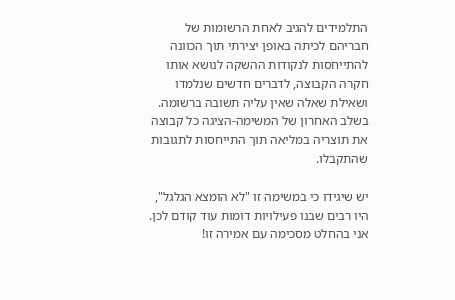התלמידים להגיב לאחת הרשומות של חבריהם לכיתה באופן יצירתי תוך הכוונה להתייחסות לנקודות ההשקה לנושא אותו חקרה הקבוצה, לדברים חדשים שנלמדו ושאילת שאלה שאין עליה תשובה ברשומה. בשלב האחרון של המשימה-הציגה כל קבוצה את תוצריה במליאה תוך התייחסות לתגובות שהתקבלו.

יש שיגידו כי במשימה זו "לא הומצא הגלגל", היו רבים שבנו פעילויות דומות עוד קודם לכן. אני בהחלט מסכימה עם אמירה זו!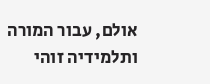אולם, עבור המורה ותלמידיה זוהי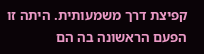קפיצת דרך משמעותית. היתה זו הפעם הראשונה בה הם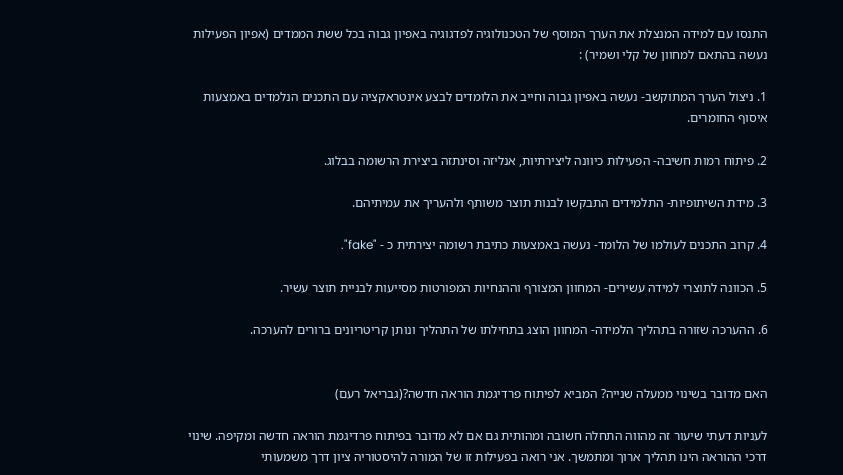התנסו עם למידה המנצלת את הערך המוסף של הטכנולוגיה לפדגוגיה באפיון גבוה בכל ששת הממדים (אפיון הפעילות נעשה בהתאם למחוון של קלי ושמיר) :

1. ניצול הערך המתוקשב- נעשה באפיון גבוה וחייב את הלומדים לבצע אינטראקציה עם התכנים הנלמדים באמצעות איסוף החומרים.

2. פיתוח רמות חשיבה- הפעילות כיוונה ליצירתיות, אנליזה וסינתזה ביצירת הרשומה בבלוג.

3. מידת השיתופיות- התלמידים התבקשו לבנות תוצר משותף ולהעריך את עמיתיהם.

4. קרוב התכנים לעולמו של הלומד- נעשה באמצעות כתיבת רשומה יצירתית כ - "fake".

5. הכוונה לתוצרי למידה עשירים- המחוון המצורף וההנחיות המפורטות מסייעות לבניית תוצר עשיר.

6. ההערכה שזורה בתהליך הלמידה- המחוון הוצג בתחילתו של התהליך ונותן קריטריונים ברורים להערכה.


האם מדובר בשינוי ממעלה שנייה? המביא לפיתוח פרדיגמת הוראה חדשה?(גבריאל רעם)

לעניות דעתי שיעור זה מהווה התחלה חשובה ומהותית גם אם לא מדובר בפיתוח פרדיגמת הוראה חדשה ומקיפה. שינוי דרכי ההוראה הינו תהליך ארוך ומתמשך. אני רואה בפעילות זו של המורה להיסטוריה ציון דרך משמעותי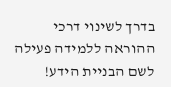בדרך לשינוי דרכי ההוראה ללמידה פעילה לשם הבניית הידע!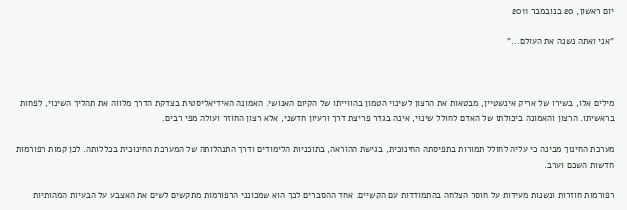יום ראשון, 20 בנובמבר 2011

"אני ואתה נשנה את העולם..."



מילים אלו, בשירו של אריק אינשטיין, מבטאות את הרצון לשינוי הטמון בהווייתו של הקיום האנושי. האמונה האידיאליסטית בצדקת הדרך מלווה את תהליך השינוי, לפחות בראשיתו. הרצון והאמונה ביכולתו של האדם לחולל שינוי, אינה בגדר פריצת דרך ורעיון חדשני, אלא רצון החוזר ועולה מפי רבים.

מערכת החינוך מבינה כי עליה לחולל תמורות בתפיסתה החינוכית, בגישת ההוראה, בתוכניות הלימודים ודרך התנהלותה של המערכת החינוכית בכללותה. לכן קמות רפורמות חדשות השכם וערב.

רפורמות חוזרות ונשנות מעידות על חוסר הצלחה בהתמודדות עם הקשיים. אחד ההסברים לכך הוא שמכונני הרפורמות מתקשים לשים את האצבע על הבעיות המהותיות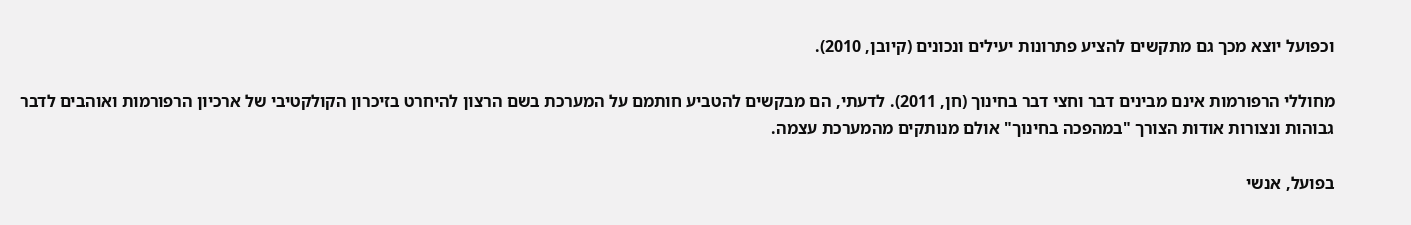וכפועל יוצא מכך גם מתקשים להציע פתרונות יעילים ונכונים (קיובן, 2010).

מחוללי הרפורמות אינם מבינים דבר וחצי דבר בחינוך (חן, 2011). לדעתי, הם מבקשים להטביע חותמם על המערכת בשם הרצון להיחרט בזיכרון הקולקטיבי של ארכיון הרפורמות ואוהבים לדבר גבוהות ונצורות אודות הצורך "במהפכה בחינוך" אולם מנותקים מהמערכת עצמה.

בפועל, אנשי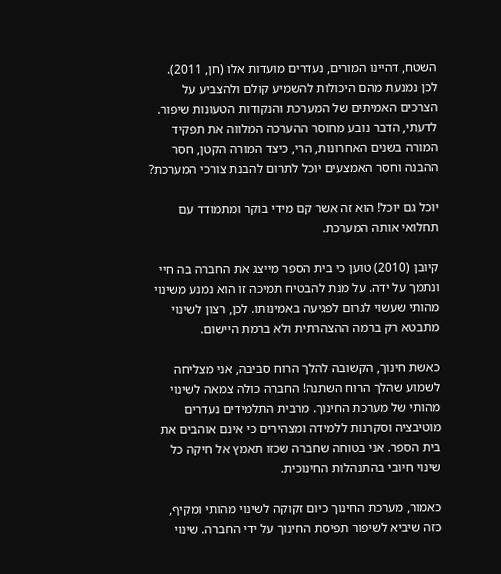השטח, דהיינו המורים, נעדרים מועדות אלו (חן, 2011).
לכן נמנעת מהם היכולות להשמיע קולם ולהצביע על הצרכים האמיתים של המערכת והנקודות הטעונות שיפור. לדעתי, הדבר נובע מחוסר ההערכה המלווה את תפקיד המורה בשנים האחרונות, הרי, כיצד המורה הקטן, חסר ההבנה וחסר האמצעים יוכל לתרום להבנת צורכי המערכת?

יוכל גם יוכל! הוא זה אשר קם מידי בוקר ומתמודד עם תחלואי אותה המערכת.

קיובן (2010) טוען כי בית הספר מייצג את החברה בה חיי ונתמך על ידה. על מנת להבטיח תמיכה זו הוא נמנע משינוי מהותי שעשוי לגרום לפגיעה באמינותו. לכן, רצון לשינוי מתבטא רק ברמה ההצהרתית ולא ברמת היישום.

כאשת חינוך, הקשובה להלך הרוח סביבה, אני מצליחה לשמוע שהלך הרוח השתנה! החברה כולה צמאה לשינוי מהותי של מערכת החינוך. מרבית התלמידים נעדרים מוטיבציה וסקרנות ללמידה ומצהירים כי אינם אוהבים את בית הספר. אני בטוחה שחברה שכזו תאמץ אל חיקה כל שינוי חיובי בהתנהלות החינוכית.

כאמור, מערכת החינוך כיום זקוקה לשינוי מהותי ומקיף, כזה שיביא לשיפור תפיסת החינוך על ידי החברה. שינוי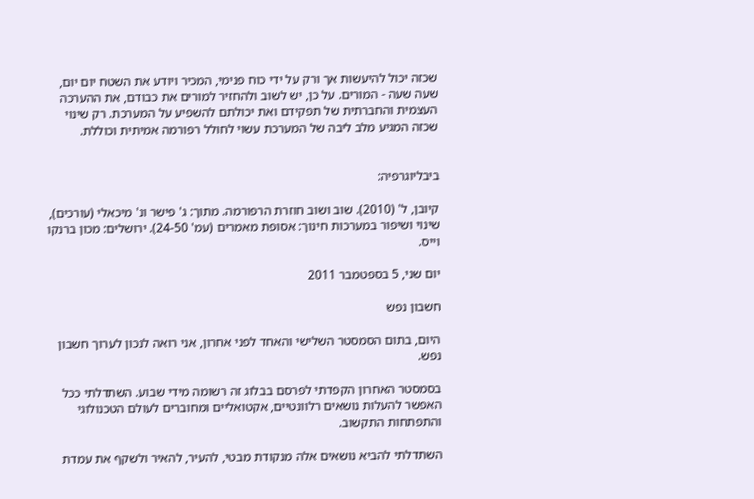שכזה יכול להיעשות אך ורק על ידי כוח פנימי, המכיר ויודע את השטח יום יום, שעה שעה - המורים. על כן, יש לשוב ולהחזיר למורים את כבודם, את ההערכה העצמית והחברתית של תפקידם ואת יכולתם להשפיע על המערכת. רק שינוי שכזה המגיע מלב ליבה של המערכת עשוי לחולל רפורמה אמיתית וכוללת.


ביבליוגרפיה:

קיובן, ל' (2010). שוב ושוב חוזרת הרפורמה. מתוך: ג' פישר ונ' מיכאלי (עורכים), שינוי ושיפור במערכות חינוך: אסופת מאמרים (עמ' 24-50). ירושלים: מכון ברנקו וייס.

יום שני, 5 בספטמבר 2011

חשבון נפש

היום, בתום הסמסטר השלישי והאחד לפני אחרון, אני רואה לנכון לערוך חשבון נפש.

בסמסטר האחרון הקפדתי לפרסם בבלוג זה רשומה מידי שבוע. השתדלתי ככל האפשר להעלות נושאים רלוונטיים, אקטואליים ומחוברים לעולם הטכנולוגי והתפתחות התקשוב.

השתדלתי להביא נושאים אלה מנקודת מבטי, להעיר, להאיר ולשקף את עמדת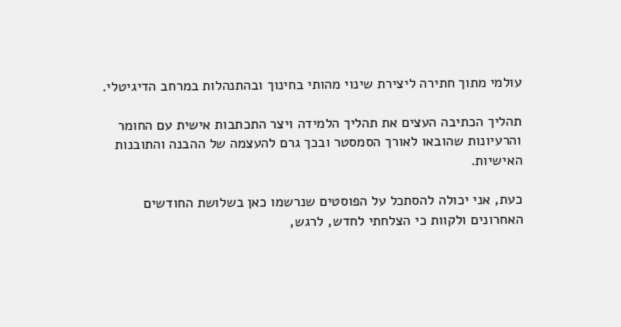עולמי מתוך חתירה ליצירת שינוי מהותי בחינוך ובהתנהלות במרחב הדיגיטלי.

תהליך הכתיבה העצים את תהליך הלמידה ויצר התכתבות אישית עם החומר והרעיונות שהובאו לאורך הסמסטר ובכך גרם להעצמה של ההבנה והתובנות האישיות.

כעת, אני יכולה להסתכל על הפוסטים שנרשמו כאן בשלושת החודשים האחרונים ולקוות כי הצלחתי לחדש, לרגש,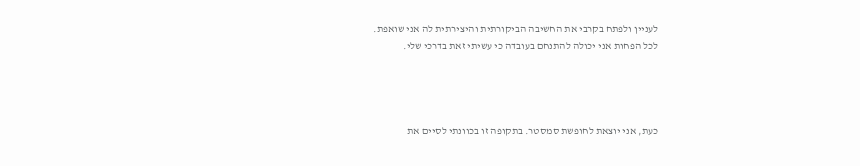לעניין ולפתח בקרבי את החשיבה הביקורתית והיצירתית לה אני שואפת.
לכל הפחות אני יכולה להתנחם בעובדה כי עשיתי זאת בדרכי שלי.




כעת, אני יוצאת לחופשת סמסטר. בתקופה זו בכוונתי לסיים את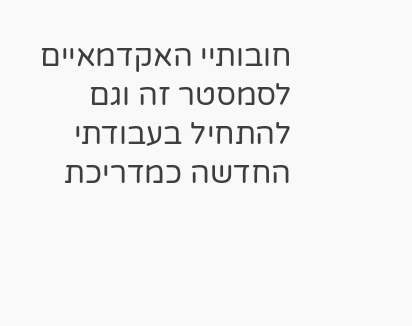חובותיי האקדמאיים לסמסטר זה וגם להתחיל בעבודתי החדשה כמדריכת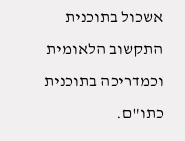אשכול בתוכנית התקשוב הלאומית וכמדריכה בתוכנית כתו"ם.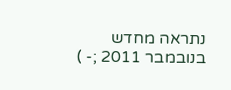נתראה מחדש בנובמבר 2011 ;- )